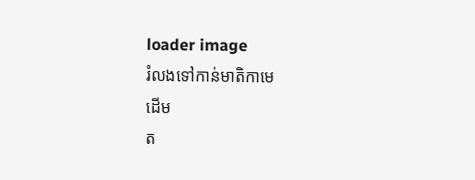loader image
រំលងទៅកាន់មាតិកាមេ
ដើម
ត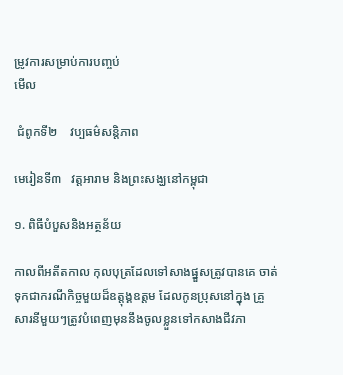ម្រូវការសម្រាប់ការបញ្ចប់
មើល

 ជំពូកទី២    វប្បធម៌សន្តិភាព

មេរៀនទី៣   វត្តអារាម និងព្រះសង្ឃនៅកម្ពុជា

១. ពិធីបំបួសនិងអត្ថន័យ

កាលពីអតីតកាល កុលបុត្រដែលទៅសាងផ្នួសត្រូវបានគេ ចាត់ទុកជាករណីកិច្ចមួយដ៏ឧត្តុង្គឧត្តម ដែលកូនប្រុសនៅក្នុង គ្រួសារនីមួយៗត្រូវបំពេញមុននឹងចូលខ្លួនទៅកសាងជីវភា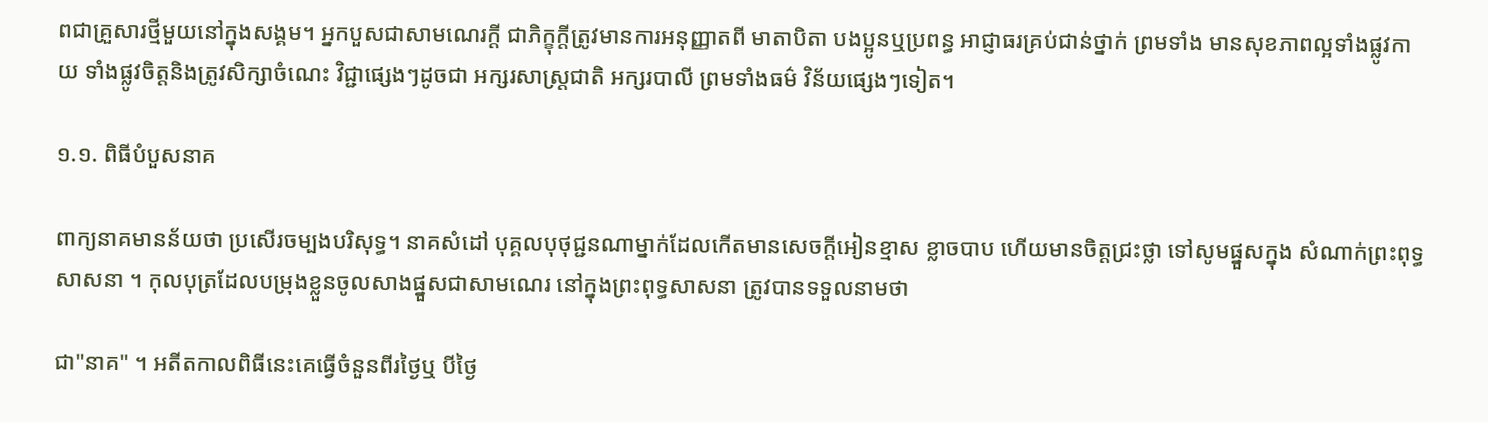ពជាគ្រួសារថ្មីមួយនៅក្នុងសង្គម។ អ្នកបួសជាសាមណេរក្តី ជាភិក្ខុក្តីត្រូវមានការអនុញ្ញាតពី មាតាបិតា បងប្អូនឬប្រពន្ធ អាជ្ញាធរគ្រប់ជាន់ថ្នាក់ ព្រមទាំង មានសុខភាពល្អទាំងផ្លូវកាយ ទាំងផ្លូវចិត្តនិងត្រូវសិក្សាចំណេះ វិជ្ជាផ្សេងៗដូចជា អក្សរសាស្រ្តជាតិ អក្សរបាលី ព្រមទាំងធម៌ វិន័យផ្សេងៗទៀត។

១.១. ពិធីបំបួសនាគ

ពាក្យនាគមានន័យថា ប្រសើរចម្បងបរិសុទ្ធ។ នាគសំដៅ បុគ្គលបុថុជ្ជនណាម្នាក់ដែលកើតមានសេចក្តីអៀនខ្មាស ខ្លាចបាប ហើយមានចិត្តជ្រះថ្លា ទៅសូមផ្នួសក្នុង សំណាក់ព្រះពុទ្ធសាសនា ។ កុលបុត្រដែលបម្រុងខ្លួនចូលសាងផ្នួសជាសាមណេរ នៅក្នុងព្រះពុទ្ធសាសនា ត្រូវបានទទួលនាមថា

ជា"នាគ" ។ អតីតកាលពិធីនេះគេធ្វើចំនួនពីរថ្ងៃឬ បីថ្ងៃ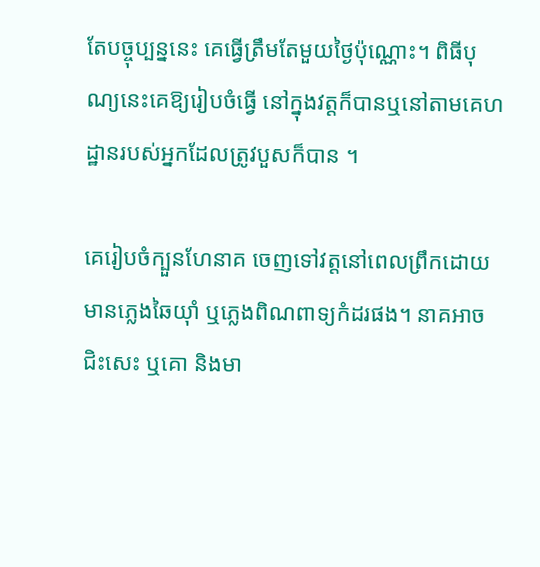តែបច្ចុប្បន្ននេះ គេធ្វើត្រឹមតែមួយថ្ងៃប៉ុណ្ណោះ។ ពិធីបុណ្យនេះគេឱ្យរៀបចំធ្វើ នៅក្នុងវត្តក៏បានឬនៅតាមគេហដ្ឋានរបស់អ្នកដែលត្រូវបួសក៏បាន ។

គេរៀបចំក្បួនហែនាគ ចេញទៅវត្តនៅពេលព្រឹកដោយ មានភ្លេងឆៃយ៉ាំ ឬភ្លេងពិណពាទ្យកំដរផង។ នាគអាចជិះសេះ ឬគោ និងមា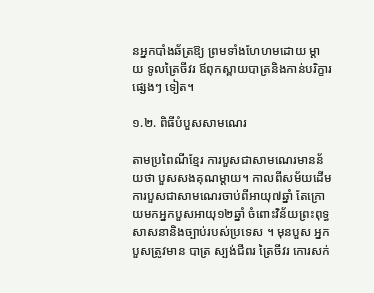នអ្នកបាំងឆ័ត្រឱ្យ ព្រមទាំងហែហមដោយ ម្ដាយ ទូលត្រៃចីវរ ឪពុកស្ពាយបាត្រនិងកាន់បរិក្ខារផ្សេងៗ ទៀត។

១.២. ពិធីបំបួសសាមណេរ

តាមប្រពៃណីខ្មែរ ការបួសជាសាមណេរមានន័យថា បួសសងគុណម្ដាយ។ កាលពីសម័យដើមការបួសជាសាមណេរចាប់ពីអាយុ៧ឆ្នាំ តែក្រោយមកអ្នកបួសអាយុ១២ឆ្នាំ ចំពោះវិន័យព្រះពុទ្ធសាសនានិងច្បាប់របស់ប្រទេស ។ មុនបួស អ្នកបួសត្រូវមាន បាត្រ ស្បង់ជីពរ ត្រៃចីវរ កោរសក់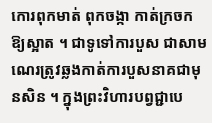កោរពុកមាត់ ពុកចង្កា កាត់ក្រចក ឱ្យស្អាត ។ ជាទូទៅការបួស ជាសាមណេរត្រូវឆ្លងកាត់ការបួសនាគជាមុនសិន ។ ក្នុងព្រះវិហារបព្វជ្ជាបេ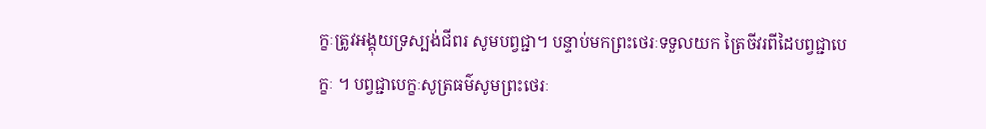ក្ខៈត្រូវអង្គុយទ្រស្បង់ជីពរ សូមបព្វជ្ជា។ បន្ទាប់មកព្រះថេរៈទទួលយក ត្រៃចីវរពីដៃបព្វជ្ជាបេក្ខៈ ។ បព្វជ្ជាបេក្ខៈសូត្រធម៌សូមព្រះថេរៈ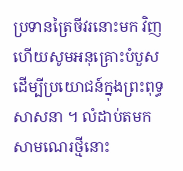ប្រទានត្រៃចីវរនោះមក វិញ ហើយសូមអនុគ្រោះបំបួសដើម្បីប្រយោជន៍ក្នុងព្រះពុទ្ធសាសនា ។ លំដាប់តមក សាមណេរថ្មីនោះ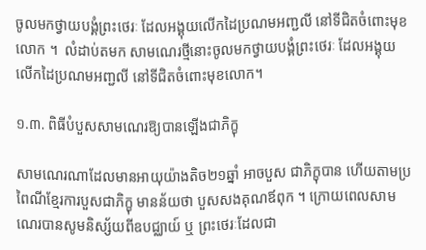ចូលមកថ្វាយបង្គំព្រះថេរៈ ដែលអង្គុយលើកដៃប្រណមអញ្ជលី នៅទីជិតចំពោះមុខលោក ។  លំដាប់តមក សាមណេរថ្មីនោះចូលមកថ្វាយបង្គំព្រះថេរៈ ដែលអង្គុយលើកដៃប្រណមអញ្ជលី នៅទីជិតចំពោះមុខលោក។

១.៣. ពិធីបំបួសសាមណេរឱ្យបានឡើងជាភិក្ខុ

សាមណេរណាដែលមានអាយុយ៉ាងតិច២១ឆ្នាំ អាចបួស ជាភិក្ខុបាន ហើយតាមប្រពៃណីខ្មែរការបួសជាភិក្ខុ មានន័យថា បួសសងគុណឪពុក ។ ក្រោយពេលសាមណេរបានសូមនិស្ស័យពីឧបជ្ឈាយ៍ ឬ ព្រះថេរៈដែលជា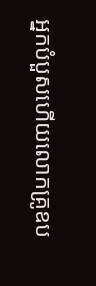អ្នកបំបួសហើយលោកគ្រូឧប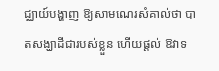ជ្ឈាយ៍បង្ហាញ ឱ្យសាមណេរសំគាល់ថា បាតសង្ឃាដីជារបស់ខ្លួន ហើយផ្ដល់ ឱវាទ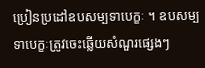ប្រៀនប្រដៅឧបសម្បទាបេក្ខៈ ។ ឧបសម្បទាបេក្ខៈត្រូវចេះឆ្លើយសំណួរផ្សេងៗ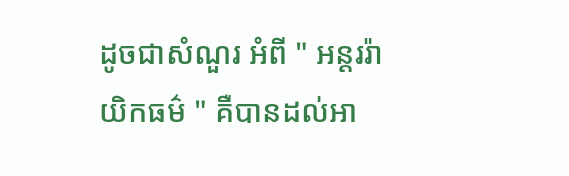ដូចជាសំណួរ អំពី " អន្តររ៉ាយិកធម៌ " គឺបានដល់អា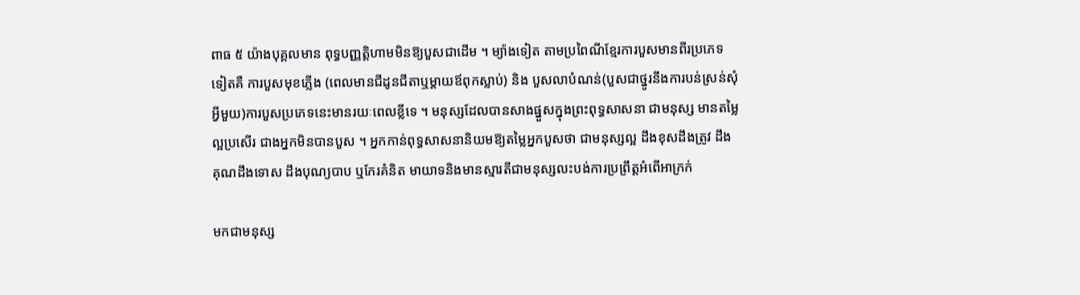ពាធ ៥ យ៉ាងបុគ្គលមាន ពុទ្ធបញ្ញត្តិហាមមិនឱ្យបួសជាដើម ។ ម្យ៉ាងទៀត តាមប្រពៃណីខ្មែរការបួសមានពីរប្រភេទទៀតគឺ ការបួសមុខភ្លើង (ពេលមានជីដូនជីតាឬម្តាយឪពុកស្លាប់) និង បួសលាបំណន់(បួសជាថ្នូរនឹងការបន់ស្រន់សុំអ្វីមួយ)ការបួសប្រភេទនេះមានរយៈពេលខ្លីទេ ។ មនុស្សដែលបានសាងផ្នួសក្នុងព្រះពុទ្ធសាសនា ជាមនុស្ស មានតម្លៃល្អប្រសើរ ជាងអ្នកមិនបានបួស ។ អ្នកកាន់ពុទ្ធសាសនានិយមឱ្យតម្លៃអ្នកបួសថា ជាមនុស្សល្អ ដឹងខុសដឹងត្រូវ ដឹងគុណដឹងទោស ដឹងបុណ្យបាប ឬកែរគំនិត មាយាទនិងមានស្មារតីជាមនុស្សលះបង់ការប្រព្រឹត្តអំពើអាក្រក់

មកជាមនុស្ស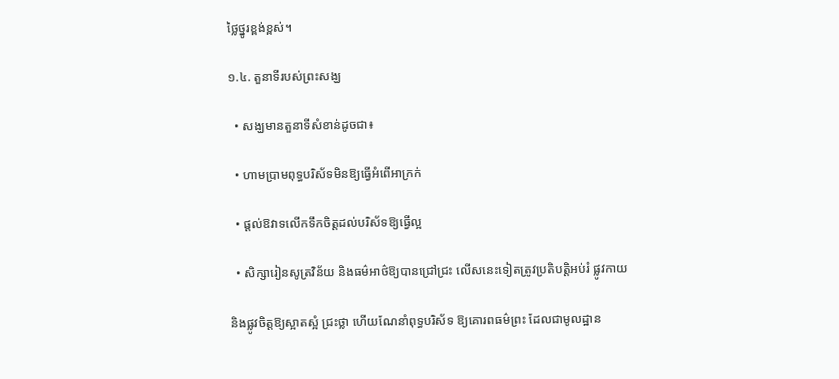ថ្លៃថ្នូរខ្ពង់ខ្ពស់។

១.៤. តួនាទីរបស់ព្រះសង្ឃ

  • សង្ឃមានតួនាទីសំខាន់ដូចជា៖

  • ហាមប្រាមពុទ្ធបរិស័ទមិនឱ្យធ្វើអំពើអាក្រក់

  • ផ្តល់ឱវាទលើកទឹកចិត្តដល់បរិស័ទឱ្យធ្វើល្អ

  • សិក្សារៀនសូត្រវិន័យ និងធម៌អាថ៌ឱ្យបានជ្រៅជ្រះ លើសនេះទៀតត្រូវប្រតិបត្តិអប់រំ ផ្លូវកាយ

និងផ្លូវចិត្តឱ្យស្អាតស្អំ ជ្រះថ្លា ហើយណែនាំពុទ្ធបរិស័ទ ឱ្យគោរពធម៌ព្រះ ដែលជាមូលដ្ឋាន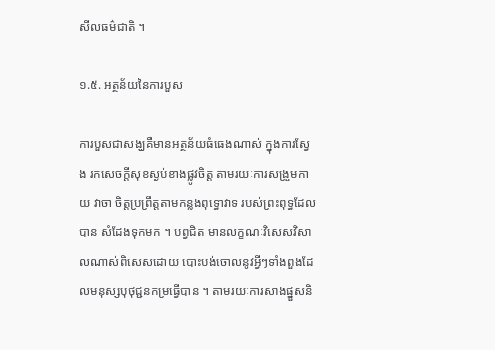សីលធម៌ជាតិ ។

១.៥. អត្ថន័យនៃការបួស

ការបួសជាសង្ឃគឺមានអត្ថន័យធំធេងណាស់ ក្នុងការស្វែង រកសេចក្តីសុខស្ងប់ខាងផ្លូវចិត្ត តាមរយៈការសង្រួមកាយ វាចា ចិត្តប្រព្រឹត្តតាមកន្លងពុទ្ធោវាទ របស់ព្រះពុទ្ធដែលបាន សំដែងទុកមក ។ បព្វជិត មានលក្ខណៈវិសេសវិសាលណាស់ពិសេសដោយ បោះបង់ចោលនូវអ្វីៗទាំងពួងដែលមនុស្សបុថុជ្ជនកម្រធ្វើបាន ។ តាមរយៈការសាងផ្នួសនិ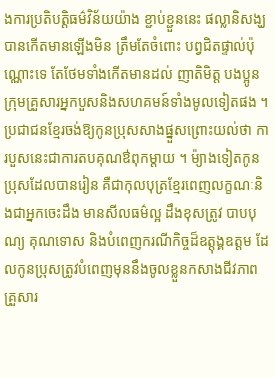ងការប្រតិបត្តិធម៌វិន័យយ៉ាង ខ្ជាប់ខ្ជួននេះ ផល្លានិសង្ឃបានកើតមានឡើងមិន ត្រឹមតែចំពោះ បព្វជិតផ្ទាល់ប៉ុណ្ណោះទេ តែថែមទាំងកើតមានដល់ ញាតិមិត្ត បងប្អូន ក្រុមគ្រួសារអ្នកបួសនិងសហគមន៍ទាំងមូលទៀតផង ។ ប្រជាជនខ្មែរចង់ឱ្យកូនប្រុសសាងផ្នួសព្រោះយល់ថា ការបួសនេះជាការតបគុណឳពុកម្តាយ ។ ម៉្យាងទៀតកូនប្រុសដែលបានរៀន គឺជាកុលបុត្រខ្មែរពេញលក្ខណៈនិងជាអ្នកចេះដឹង មានសីលធម៌ល្អ ដឹងខុសត្រូវ បាបបុណ្យ គុណទោស និងបំពេញករណីកិច្ចដ៏ឧត្តុង្គឧត្តម ដែលកូនប្រុសត្រូវបំពេញមុននឹងចូលខ្លួនកសាងជីវភាពគ្រួសារ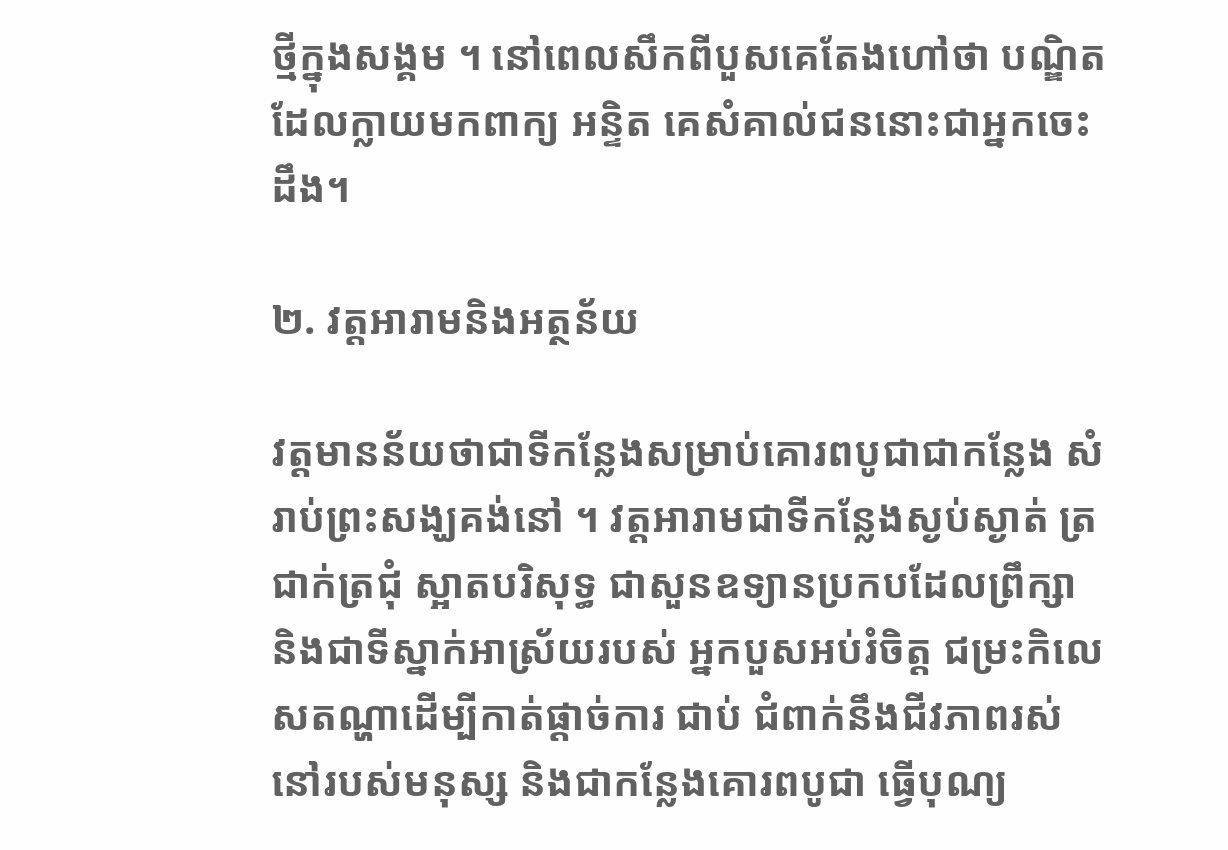ថ្មីក្នុងសង្គម ។ នៅពេលសឹកពីបួសគេតែងហៅថា បណ្ឌិត ដែលក្លាយមកពាក្យ អន្ទិត គេសំគាល់ជននោះជាអ្នកចេះដឹង។

២. វត្តអារាមនិងអត្ថន័យ

វត្តមានន័យថាជាទីកន្លែងសម្រាប់គោរពបូជាជាកន្លែង សំរាប់ព្រះសង្ឃគង់នៅ ។ វត្តអារាមជាទីកន្លែងស្ងប់ស្ងាត់ ត្រជាក់ត្រជុំ ស្អាតបរិសុទ្ធ ជាសួនឧទ្យានប្រកបដែលព្រឹក្សា និងជាទីស្នាក់អាស្រ័យរបស់ អ្នកបួសអប់រំចិត្ត ជម្រះកិលេសតណ្ហាដើម្បីកាត់ផ្ដាច់ការ ជាប់ ជំពាក់នឹងជីវភាពរស់នៅរបស់មនុស្ស និងជាកន្លែងគោរពបូជា ធ្វើបុណ្យ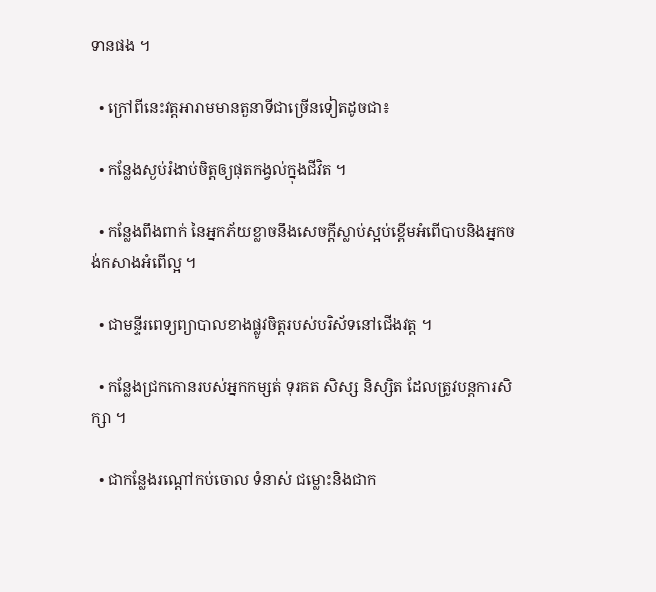ទានផង ។

  • ក្រៅពីនេះវត្តអារាមមានតួនាទីជាច្រើនទៀតដូចជា៖

  • កន្លែងស្ងប់រំងាប់ចិត្តឲ្យផុតកង្វល់ក្នុងជីវិត ។

  • កន្លែងពឹងពាក់ នៃអ្នកភ័យខ្លាចនឹងសេចក្តីស្លាប់ស្អប់ខ្ពើមអំពើបាបនិងអ្នកចង់កសាងអំពើល្អ ។

  • ជាមន្ទីរពេទ្យព្យាបាលខាងផ្លូវចិត្តរបស់បរិស័ទនៅជើងវត្ត ។

  • កន្លែងជ្រកកោនរបស់អ្នកកម្សត់ ទុរគត សិស្ស និស្សិត ដែលត្រូវបន្តការសិក្សា ។

  • ជាកន្លែងរណ្ដៅកប់ចោល ទំនាស់ ជម្លោះនិងជាក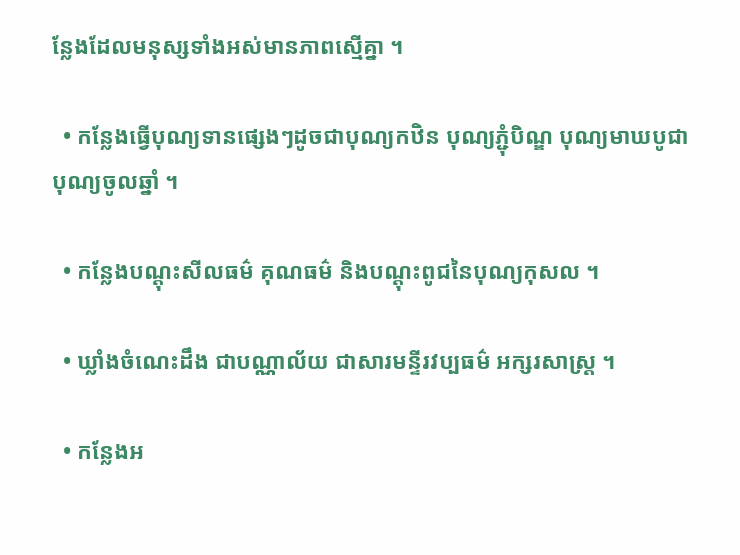ន្លែងដែលមនុស្សទាំងអស់មានភាពស្មើគ្នា ។

  • កន្លែងធ្វើបុណ្យទានផ្សេងៗដូចជាបុណ្យកឋិន បុណ្យភ្ជុំបិណ្ឌ បុណ្យមាឃបូជា បុណ្យចូលឆ្នាំ ។

  • កន្លែងបណ្ដុះសីលធម៌ គុណធម៌ និងបណ្ដុះពូជនៃបុណ្យកុសល ។

  • ឃ្លាំងចំណេះដឹង ជាបណ្ណាល័យ ជាសារមន្ទីរវប្បធម៌ អក្សរសាស្ត្រ ។

  • កន្លែងអ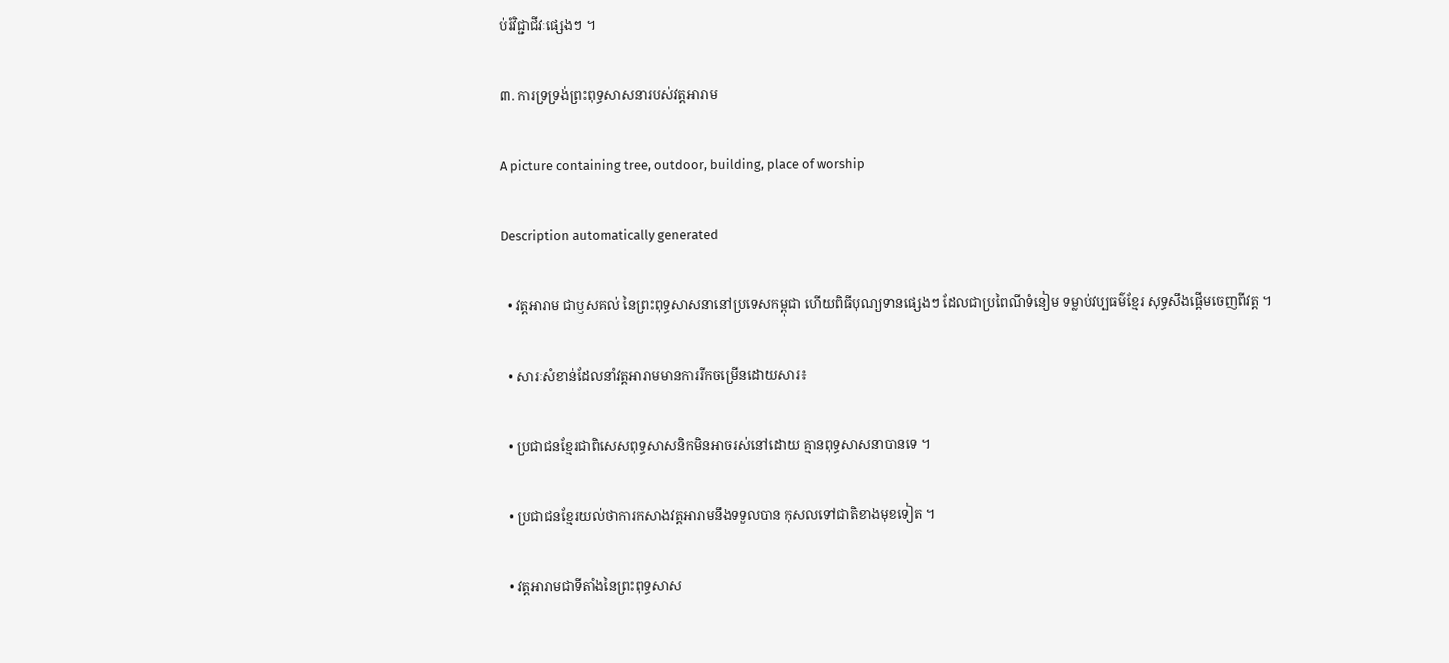ប់រំវិជ្ជាជីវៈផ្សេងៗ ។

៣. ការទ្រទ្រង់ព្រះពុទ្ធសាសនារបស់វត្តអារាម

A picture containing tree, outdoor, building, place of worship

Description automatically generated

  • វត្តអារាម ជាឫសគល់ នៃព្រះពុទ្ធសាសនានៅប្រទេសកម្ពុជា ហើយពិធីបុណ្យទានផ្សេងៗ ដែលជាប្រពៃណីទំនៀម ទម្លាប់វប្បធម៌ខ្មែរ សុទ្ធសឹងផ្តើមចេញពីវត្ត ។

  • សារៈសំខាន់ដែលនាំវត្តអារាមមានការរីកចម្រើនដោយសារ៖

  • ប្រជាជនខ្មែរជាពិសេសពុទ្ធសាសនិកមិនអាចរស់នៅដោយ គ្មានពុទ្ធសាសនាបានទេ ។

  • ប្រជាជនខ្មែរយល់ថាការកសាងវត្តអារាមនឹងទទួលបាន កុសលទៅជាតិខាងមុខទៀត ។

  • វត្តអារាមជាទីតាំងនៃព្រះពុទ្ធសាស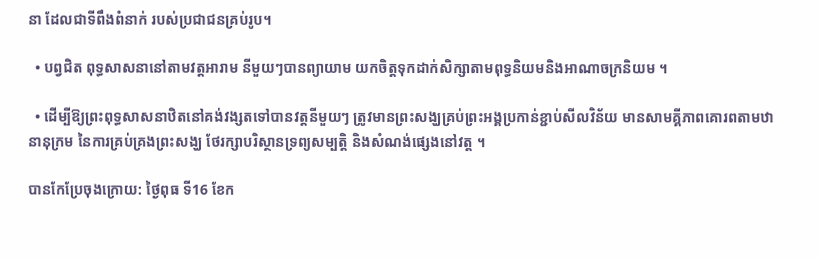នា ដែលជាទីពឹងពំនាក់ របស់ប្រជាជនគ្រប់រូប។

  • បព្វជិត ពុទ្ធសាសនានៅតាមវត្តអារាម នីមួយៗបានព្យាយាម យកចិត្តទុកដាក់សិក្សាតាមពុទ្ធនិយមនិងអាណាចក្រនិយម ។

  • ដើម្បីឱ្យព្រះពុទ្ធសាសនាឋិតនៅគង់វង្សតទៅបានវត្តនីមួយៗ ត្រូវមានព្រះសង្ឃគ្រប់ព្រះអង្គប្រកាន់ខ្ជាប់សីលវិន័យ មានសាមគ្គីភាពគោរពតាមឋានានុក្រម នៃការគ្រប់គ្រងព្រះសង្ឃ ថែរក្សាបរិស្ថានទ្រព្យសម្បត្តិ និងសំណង់ផ្សេងនៅវត្ត ។

បានកែប្រែចុងក្រោយ: ថ្ងៃពុធ ទី16 ខែក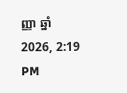ញ្ញា ឆ្នាំ2026, 2:19 PM